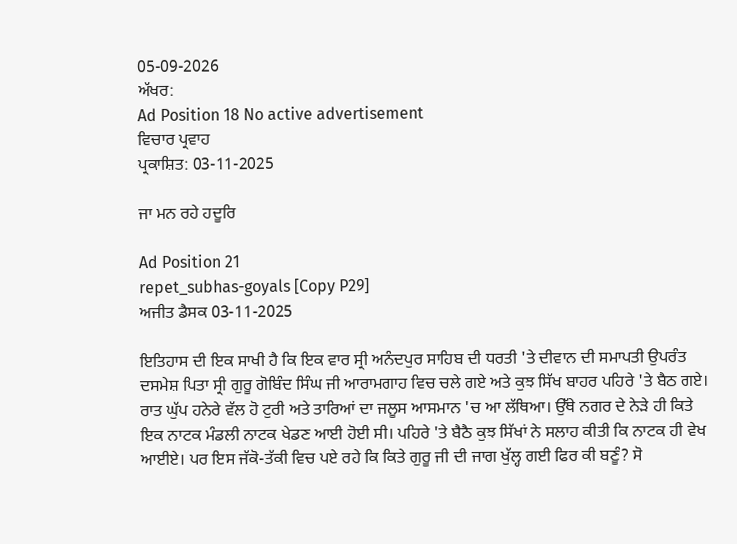05-09-2026
ਅੱਖਰ:
Ad Position 18 No active advertisement
ਵਿਚਾਰ ਪ੍ਰਵਾਹ
ਪ੍ਰਕਾਸ਼ਿਤ: 03-11-2025

ਜਾ ਮਨ ਰਹੇ ਹਦੂਰਿ

Ad Position 21
repet_subhas-goyals [Copy P29]
ਅਜੀਤ ਡੈਸਕ 03-11-2025

ਇਤਿਹਾਸ ਦੀ ਇਕ ਸਾਖੀ ਹੈ ਕਿ ਇਕ ਵਾਰ ਸ੍ਰੀ ਅਨੰਦਪੁਰ ਸਾਹਿਬ ਦੀ ਧਰਤੀ 'ਤੇ ਦੀਵਾਨ ਦੀ ਸਮਾਪਤੀ ਉਪਰੰਤ ਦਸਮੇਸ਼ ਪਿਤਾ ਸ੍ਰੀ ਗੁਰੂ ਗੋਬਿੰਦ ਸਿੰਘ ਜੀ ਆਰਾਮਗਾਹ ਵਿਚ ਚਲੇ ਗਏ ਅਤੇ ਕੁਝ ਸਿੱਖ ਬਾਹਰ ਪਹਿਰੇ 'ਤੇ ਬੈਠ ਗਏ। ਰਾਤ ਘੁੱਪ ਹਨੇਰੇ ਵੱਲ ਹੋ ਟੁਰੀ ਅਤੇ ਤਾਰਿਆਂ ਦਾ ਜਲੂਸ ਆਸਮਾਨ 'ਚ ਆ ਲੱਥਿਆ। ਉੱਥੇ ਨਗਰ ਦੇ ਨੇੜੇ ਹੀ ਕਿਤੇ ਇਕ ਨਾਟਕ ਮੰਡਲੀ ਨਾਟਕ ਖੇਡਣ ਆਈ ਹੋਈ ਸੀ। ਪਹਿਰੇ 'ਤੇ ਬੈਠੈ ਕੁਝ ਸਿੱਖਾਂ ਨੇ ਸਲਾਹ ਕੀਤੀ ਕਿ ਨਾਟਕ ਹੀ ਵੇਖ ਆਈਏ। ਪਰ ਇਸ ਜੱਕੋ-ਤੱਕੀ ਵਿਚ ਪਏ ਰਹੇ ਕਿ ਕਿਤੇ ਗੁਰੂ ਜੀ ਦੀ ਜਾਗ ਖੁੱਲ੍ਹ ਗਈ ਫਿਰ ਕੀ ਬਣੂੰ? ਸੋ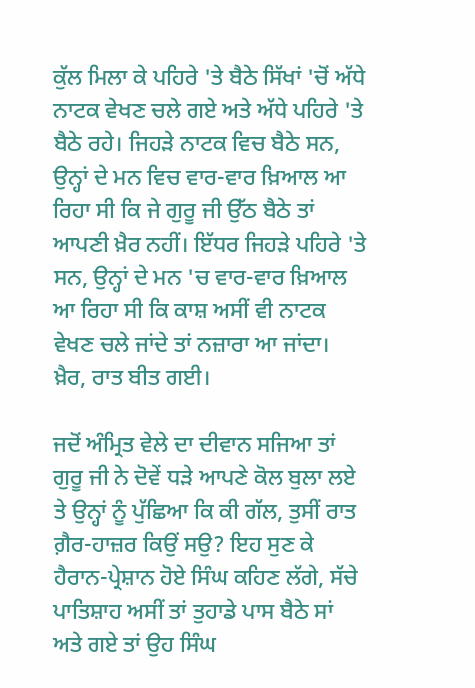ਕੁੱਲ ਮਿਲਾ ਕੇ ਪਹਿਰੇ 'ਤੇ ਬੈਠੇ ਸਿੱਖਾਂ 'ਚੋਂ ਅੱਧੇ ਨਾਟਕ ਵੇਖਣ ਚਲੇ ਗਏ ਅਤੇ ਅੱਧੇ ਪਹਿਰੇ 'ਤੇ ਬੈਠੇ ਰਹੇ। ਜਿਹੜੇ ਨਾਟਕ ਵਿਚ ਬੈਠੇ ਸਨ, ਉਨ੍ਹਾਂ ਦੇ ਮਨ ਵਿਚ ਵਾਰ-ਵਾਰ ਖ਼ਿਆਲ ਆ ਰਿਹਾ ਸੀ ਕਿ ਜੇ ਗੁਰੂ ਜੀ ਉੱਠ ਬੈਠੇ ਤਾਂ ਆਪਣੀ ਖ਼ੈਰ ਨਹੀਂ। ਇੱਧਰ ਜਿਹੜੇ ਪਹਿਰੇ 'ਤੇ ਸਨ, ਉਨ੍ਹਾਂ ਦੇ ਮਨ 'ਚ ਵਾਰ-ਵਾਰ ਖ਼ਿਆਲ ਆ ਰਿਹਾ ਸੀ ਕਿ ਕਾਸ਼ ਅਸੀਂ ਵੀ ਨਾਟਕ ਵੇਖਣ ਚਲੇ ਜਾਂਦੇ ਤਾਂ ਨਜ਼ਾਰਾ ਆ ਜਾਂਦਾ। ਖ਼ੈਰ, ਰਾਤ ਬੀਤ ਗਈ।

ਜਦੋਂ ਅੰਮ੍ਰਿਤ ਵੇਲੇ ਦਾ ਦੀਵਾਨ ਸਜਿਆ ਤਾਂ ਗੁਰੂ ਜੀ ਨੇ ਦੋਵੇਂ ਧੜੇ ਆਪਣੇ ਕੋਲ ਬੁਲਾ ਲਏ ਤੇ ਉਨ੍ਹਾਂ ਨੂੰ ਪੁੱਛਿਆ ਕਿ ਕੀ ਗੱਲ, ਤੁਸੀਂ ਰਾਤ ਗ਼ੈਰ-ਹਾਜ਼ਰ ਕਿਉਂ ਸਉ? ਇਹ ਸੁਣ ਕੇ ਹੈਰਾਨ-ਪ੍ਰੇਸ਼ਾਨ ਹੋਏ ਸਿੰਘ ਕਹਿਣ ਲੱਗੇ, ਸੱਚੇ ਪਾਤਿਸ਼ਾਹ ਅਸੀਂ ਤਾਂ ਤੁਹਾਡੇ ਪਾਸ ਬੈਠੇ ਸਾਂ ਅਤੇ ਗਏ ਤਾਂ ਉਹ ਸਿੰਘ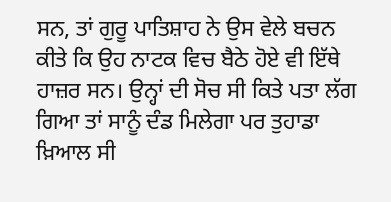ਸਨ, ਤਾਂ ਗੁਰੂ ਪਾਤਿਸ਼ਾਹ ਨੇ ਉਸ ਵੇਲੇ ਬਚਨ ਕੀਤੇ ਕਿ ਉਹ ਨਾਟਕ ਵਿਚ ਬੈਠੇ ਹੋਏ ਵੀ ਇੱਥੇ ਹਾਜ਼ਰ ਸਨ। ਉਨ੍ਹਾਂ ਦੀ ਸੋਚ ਸੀ ਕਿਤੇ ਪਤਾ ਲੱਗ ਗਿਆ ਤਾਂ ਸਾਨੂੰ ਦੰਡ ਮਿਲੇਗਾ ਪਰ ਤੁਹਾਡਾ ਖ਼ਿਆਲ ਸੀ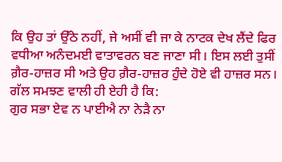ਕਿ ਉਹ ਤਾਂ ਉੱਠੇ ਨਹੀਂ, ਜੇ ਅਸੀਂ ਵੀ ਜਾ ਕੇ ਨਾਟਕ ਦੇਖ ਲੈਂਦੇ ਫਿਰ ਵਧੀਆ ਅਨੰਦਮਈ ਵਾਤਾਵਰਨ ਬਣ ਜਾਣਾ ਸੀ। ਇਸ ਲਈ ਤੁਸੀਂ ਗ਼ੈਰ-ਹਾਜ਼ਰ ਸੀ ਅਤੇ ਉਹ ਗ਼ੈਰ-ਹਾਜ਼ਰ ਹੁੰਦੇ ਹੋਏ ਵੀ ਹਾਜ਼ਰ ਸਨ। ਗੱਲ ਸਮਝਣ ਵਾਲੀ ਹੀ ਏਹੀ ਹੈ ਕਿ:
ਗੁਰ ਸਭਾ ਏਵ ਨ ਪਾਈਐ ਨਾ ਨੇੜੈ ਨਾ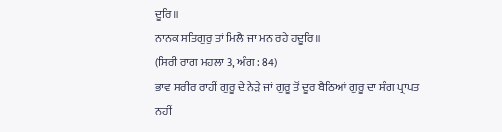ਦੂਰਿ॥
ਨਾਨਕ ਸਤਿਗੁਰੁ ਤਾਂ ਮਿਲੈ ਜਾ ਮਨ ਰਹੇ ਹਦੂਰਿ॥
(ਸਿਰੀ ਰਾਗ ਮਹਲਾ 3, ਅੰਗ : 84)
ਭਾਵ ਸਰੀਰ ਰਾਹੀਂ ਗੁਰੂ ਦੇ ਨੇੜੇ ਜਾਂ ਗੁਰੂ ਤੋਂ ਦੂਰ ਬੈਠਿਆਂ ਗੁਰੂ ਦਾ ਸੰਗ ਪ੍ਰਾਪਤ ਨਹੀਂ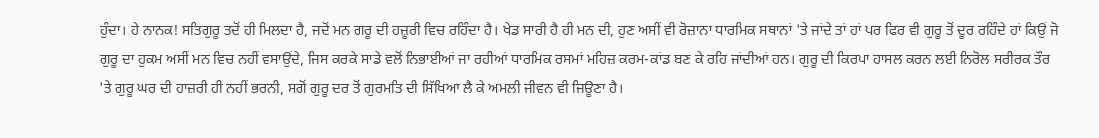ਹੁੰਦਾ। ਹੇ ਨਾਨਕ! ਸਤਿਗੁਰੂ ਤਦੋਂ ਹੀ ਮਿਲਦਾ ਹੈ, ਜਦੋਂ ਮਨ ਗਰੂ ਦੀ ਹਜ਼ੂਰੀ ਵਿਚ ਰਹਿੰਦਾ ਹੈ। ਖੇਡ ਸਾਰੀ ਹੈ ਹੀ ਮਨ ਦੀ, ਹੁਣ ਅਸੀਂ ਵੀ ਰੋਜ਼ਾਨਾ ਧਾਰਮਿਕ ਸਥਾਨਾਂ 'ਤੇ ਜਾਂਦੇ ਤਾਂ ਹਾਂ ਪਰ ਫਿਰ ਵੀ ਗੁਰੂ ਤੋਂ ਦੂਰ ਰਹਿੰਦੇ ਹਾਂ ਕਿਉਂ ਜੋ ਗੁਰੂ ਦਾ ਹੁਕਮ ਅਸੀਂ ਮਨ ਵਿਚ ਨਹੀਂ ਵਸਾਉਂਦੇ, ਜਿਸ ਕਰਕੇ ਸਾਡੇ ਵਲੋਂ ਨਿਭਾਈਆਂ ਜਾ ਰਹੀਆਂ ਧਾਰਮਿਕ ਰਸਮਾਂ ਮਹਿਜ਼ ਕਰਮ-ਕਾਂਡ ਬਣ ਕੇ ਰਹਿ ਜਾਂਦੀਆਂ ਹਨ। ਗੁਰੂ ਦੀ ਕਿਰਪਾ ਹਾਸਲ ਕਰਨ ਲਈ ਨਿਰੋਲ ਸਰੀਰਕ ਤੌਰ 'ਤੇ ਗੁਰੂ ਘਰ ਦੀ ਹਾਜ਼ਰੀ ਹੀ ਨਹੀਂ ਭਰਨੀ, ਸਗੋਂ ਗੁਰੂ ਦਰ ਤੋਂ ਗੁਰਮਤਿ ਦੀ ਸਿੱਖਿਆ ਲੈ ਕੇ ਅਮਲੀ ਜੀਵਨ ਵੀ ਜਿਊਣਾ ਹੈ।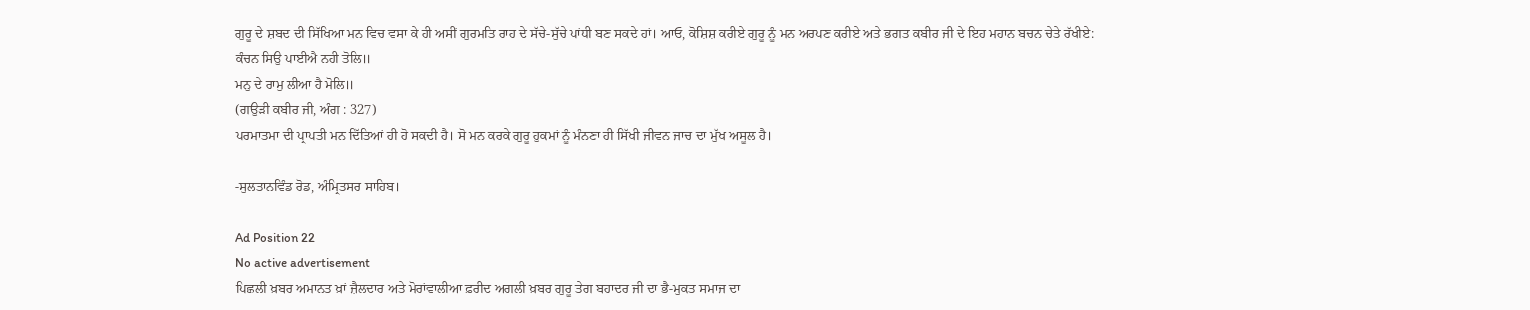ਗੁਰੂ ਦੇ ਸ਼ਬਦ ਦੀ ਸਿੱਖਿਆ ਮਨ ਵਿਚ ਵਸਾ ਕੇ ਹੀ ਅਸੀਂ ਗੁਰਮਤਿ ਰਾਹ ਦੇ ਸੱਚੇ-ਸੁੱਚੇ ਪਾਂਧੀ ਬਣ ਸਕਦੇ ਹਾਂ। ਆਓ, ਕੋਸ਼ਿਸ਼ ਕਰੀਏ ਗੁਰੂ ਨੂੰ ਮਨ ਅਰਪਣ ਕਰੀਏ ਅਤੇ ਭਗਤ ਕਬੀਰ ਜੀ ਦੇ ਇਹ ਮਹਾਨ ਬਚਨ ਚੇਤੇ ਰੱਖੀਏ:
ਕੰਚਨ ਸਿਉ ਪਾਈਐ ਨਹੀ ਤੋਲਿ॥
ਮਨੁ ਦੇ ਰਾਮੁ ਲੀਆ ਹੈ ਮੋਲਿ॥
(ਗਉੜੀ ਕਬੀਰ ਜੀ, ਅੰਗ : 327)
ਪਰਮਾਤਮਾ ਦੀ ਪ੍ਰਾਪਤੀ ਮਨ ਦਿੱਤਿਆਂ ਹੀ ਹੋ ਸਕਦੀ ਹੈ। ਸੋ ਮਨ ਕਰਕੇ ਗੁਰੂ ਹੁਕਮਾਂ ਨੂੰ ਮੰਨਣਾ ਹੀ ਸਿੱਖੀ ਜੀਵਨ ਜਾਚ ਦਾ ਮੁੱਖ ਅਸੂਲ ਹੈ।

-ਸੁਲਤਾਨਵਿੰਡ ਰੋਡ, ਅੰਮ੍ਰਿਤਸਰ ਸਾਹਿਬ।

Ad Position 22
No active advertisement
ਪਿਛਲੀ ਖ਼ਬਰ ਅਮਾਨਤ ਖ਼ਾਂ ਜ਼ੈਲਦਾਰ ਅਤੇ ਮੋਰਾਂਵਾਲੀਆ ਫ਼ਰੀਦ ਅਗਲੀ ਖ਼ਬਰ ਗੁਰੂ ਤੇਗ ਬਹਾਦਰ ਜੀ ਦਾ ਭੈ-ਮੁਕਤ ਸਮਾਜ ਦਾ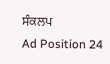ਸੰਕਲਪ
Ad Position 24